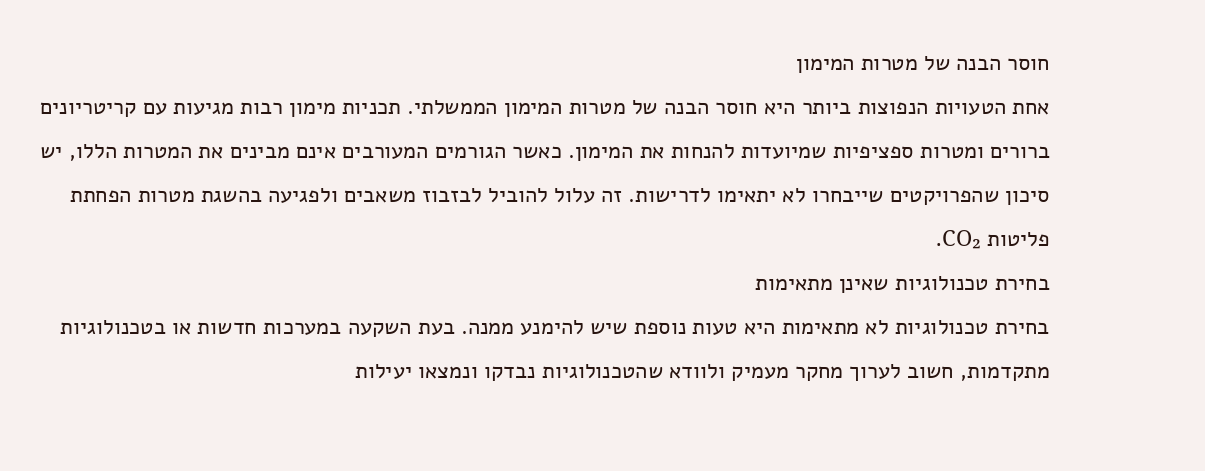חוסר הבנה של מטרות המימון
אחת הטעויות הנפוצות ביותר היא חוסר הבנה של מטרות המימון הממשלתי. תכניות מימון רבות מגיעות עם קריטריונים ברורים ומטרות ספציפיות שמיועדות להנחות את המימון. כאשר הגורמים המעורבים אינם מבינים את המטרות הללו, יש סיכון שהפרויקטים שייבחרו לא יתאימו לדרישות. זה עלול להוביל לבזבוז משאבים ולפגיעה בהשגת מטרות הפחתת פליטות CO₂.
בחירת טכנולוגיות שאינן מתאימות
בחירת טכנולוגיות לא מתאימות היא טעות נוספת שיש להימנע ממנה. בעת השקעה במערכות חדשות או בטכנולוגיות מתקדמות, חשוב לערוך מחקר מעמיק ולוודא שהטכנולוגיות נבדקו ונמצאו יעילות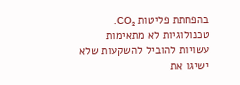בהפחתת פליטות CO₂. טכנולוגיות לא מתאימות עשויות להוביל להשקעות שלא ישיגו את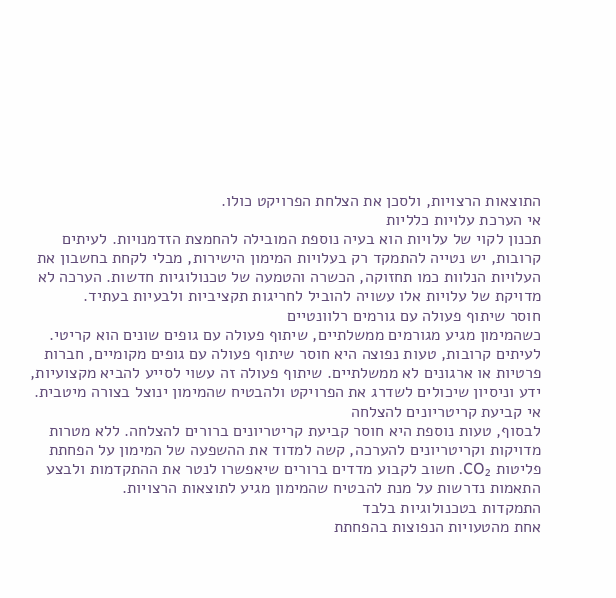התוצאות הרצויות, ולסכן את הצלחת הפרויקט כולו.
אי הערכת עלויות כלליות
תכנון לקוי של עלויות הוא בעיה נוספת המובילה להחמצת הזדמנויות. לעיתים קרובות, יש נטייה להתמקד רק בעלויות המימון הישירות, מבלי לקחת בחשבון את העלויות הנלוות כמו תחזוקה, הכשרה והטמעה של טכנולוגיות חדשות. הערכה לא מדויקת של עלויות אלו עשויה להוביל לחריגות תקציביות ולבעיות בעתיד.
חוסר שיתוף פעולה עם גורמים רלוונטיים
כשהמימון מגיע מגורמים ממשלתיים, שיתוף פעולה עם גופים שונים הוא קריטי. לעיתים קרובות, טעות נפוצה היא חוסר שיתוף פעולה עם גופים מקומיים, חברות פרטיות או ארגונים לא ממשלתיים. שיתוף פעולה זה עשוי לסייע להביא מקצועיות, ידע וניסיון שיכולים לשדרג את הפרויקט ולהבטיח שהמימון ינוצל בצורה מיטבית.
אי קביעת קריטריונים להצלחה
לבסוף, טעות נוספת היא חוסר קביעת קריטריונים ברורים להצלחה. ללא מטרות מדויקות וקריטריונים להערכה, קשה למדוד את ההשפעה של המימון על הפחתת פליטות CO₂. חשוב לקבוע מדדים ברורים שיאפשרו לנטר את ההתקדמות ולבצע התאמות נדרשות על מנת להבטיח שהמימון מגיע לתוצאות הרצויות.
התמקדות בטכנולוגיות בלבד
אחת מהטעויות הנפוצות בהפחתת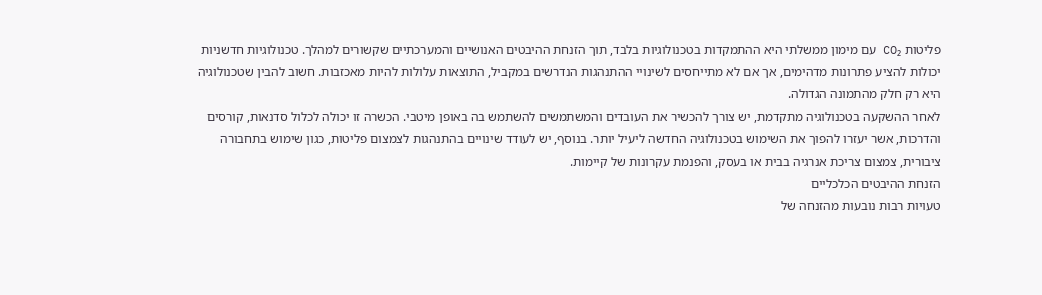פליטות CO₂ עם מימון ממשלתי היא ההתמקדות בטכנולוגיות בלבד, תוך הזנחת ההיבטים האנושיים והמערכתיים שקשורים למהלך. טכנולוגיות חדשניות יכולות להציע פתרונות מדהימים, אך אם לא מתייחסים לשינויי ההתנהגות הנדרשים במקביל, התוצאות עלולות להיות מאכזבות. חשוב להבין שטכנולוגיה היא רק חלק מהתמונה הגדולה.
לאחר ההשקעה בטכנולוגיה מתקדמת, יש צורך להכשיר את העובדים והמשתמשים להשתמש בה באופן מיטבי. הכשרה זו יכולה לכלול סדנאות, קורסים והדרכות, אשר יעזרו להפוך את השימוש בטכנולוגיה החדשה ליעיל יותר. בנוסף, יש לעודד שינויים בהתנהגות לצמצום פליטות, כגון שימוש בתחבורה ציבורית, צמצום צריכת אנרגיה בבית או בעסק, והפנמת עקרונות של קיימות.
הזנחת ההיבטים הכלכליים
טעויות רבות נובעות מהזנחה של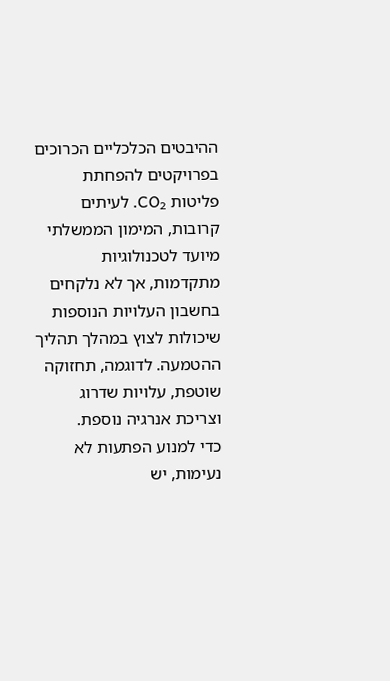ההיבטים הכלכליים הכרוכים בפרויקטים להפחתת פליטות CO₂. לעיתים קרובות, המימון הממשלתי מיועד לטכנולוגיות מתקדמות, אך לא נלקחים בחשבון העלויות הנוספות שיכולות לצוץ במהלך תהליך ההטמעה. לדוגמה, תחזוקה שוטפת, עלויות שדרוג וצריכת אנרגיה נוספת.
כדי למנוע הפתעות לא נעימות, יש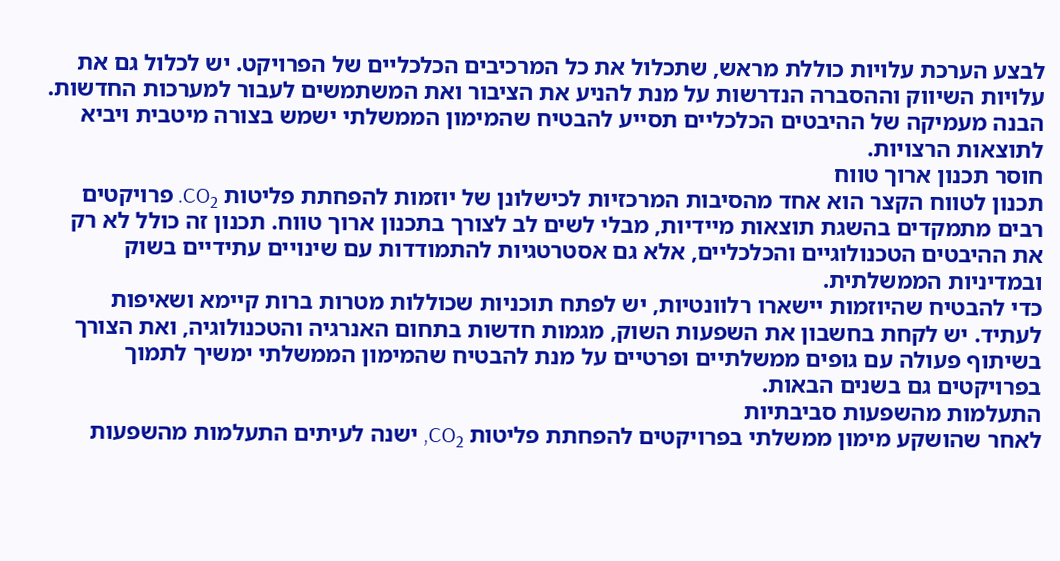לבצע הערכת עלויות כוללת מראש, שתכלול את כל המרכיבים הכלכליים של הפרויקט. יש לכלול גם את עלויות השיווק וההסברה הנדרשות על מנת להניע את הציבור ואת המשתמשים לעבור למערכות החדשות. הבנה מעמיקה של ההיבטים הכלכליים תסייע להבטיח שהמימון הממשלתי ישמש בצורה מיטבית ויביא לתוצאות הרצויות.
חוסר תכנון ארוך טווח
תכנון לטווח הקצר הוא אחד מהסיבות המרכזיות לכישלונן של יוזמות להפחתת פליטות CO₂. פרויקטים רבים מתמקדים בהשגת תוצאות מיידיות, מבלי לשים לב לצורך בתכנון ארוך טווח. תכנון זה כולל לא רק את ההיבטים הטכנולוגיים והכלכליים, אלא גם אסטרטגיות להתמודדות עם שינויים עתידיים בשוק ובמדיניות הממשלתית.
כדי להבטיח שהיוזמות יישארו רלוונטיות, יש לפתח תוכניות שכוללות מטרות ברות קיימא ושאיפות לעתיד. יש לקחת בחשבון את השפעות השוק, מגמות חדשות בתחום האנרגיה והטכנולוגיה, ואת הצורך בשיתוף פעולה עם גופים ממשלתיים ופרטיים על מנת להבטיח שהמימון הממשלתי ימשיך לתמוך בפרויקטים גם בשנים הבאות.
התעלמות מהשפעות סביבתיות
לאחר שהושקע מימון ממשלתי בפרויקטים להפחתת פליטות CO₂, ישנה לעיתים התעלמות מהשפעות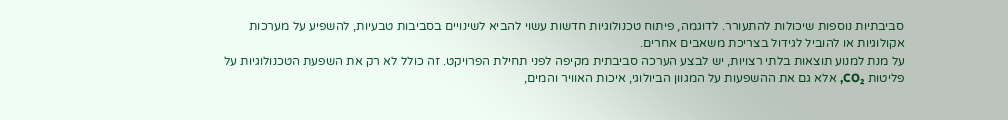סביבתיות נוספות שיכולות להתעורר. לדוגמה, פיתוח טכנולוגיות חדשות עשוי להביא לשינויים בסביבות טבעיות, להשפיע על מערכות אקולוגיות או להוביל לגידול בצריכת משאבים אחרים.
על מנת למנוע תוצאות בלתי רצויות, יש לבצע הערכה סביבתית מקיפה לפני תחילת הפרויקט. זה כולל לא רק את השפעת הטכנולוגיות על פליטות CO₂, אלא גם את ההשפעות על המגוון הביולוגי, איכות האוויר והמים,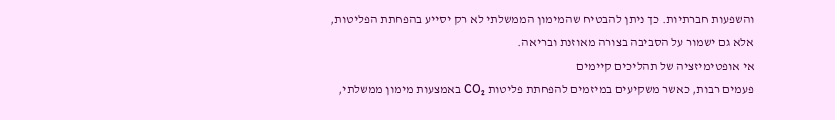והשפעות חברתיות. כך ניתן להבטיח שהמימון הממשלתי לא רק יסייע בהפחתת הפליטות, אלא גם ישמור על הסביבה בצורה מאוזנת ובריאה.
אי אופטימיזציה של תהליכים קיימים
פעמים רבות, כאשר משקיעים במיזמים להפחתת פליטות CO₂ באמצעות מימון ממשלתי,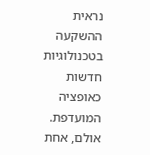נראית ההשקעה בטכנולוגיות חדשות כאופציה המועדפת. אולם, אחת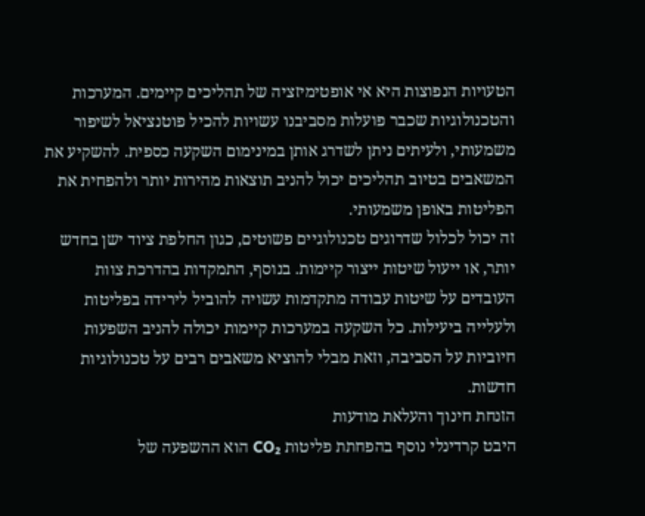הטעויות הנפוצות היא אי אופטימיזציה של תהליכים קיימים. המערכות והטכנולוגיות שכבר פועלות מסביבנו עשויות להכיל פוטנציאל לשיפור משמעותי, ולעיתים ניתן לשדרג אותן במינימום השקעה כספית. להשקיע את המשאבים בטיוב תהליכים יכול להניב תוצאות מהירות יותר ולהפחית את הפליטות באופן משמעותי.
זה יכול לכלול שדרוגים טכנולוגיים פשוטים, כגון החלפת ציוד ישן בחדש יותר, או ייעול שיטות ייצור קיימות. בנוסף, התמקדות בהדרכת צוות העובדים על שיטות עבודה מתקדמות עשויה להוביל לירידה בפליטות ולעלייה ביעילות. כל השקעה במערכות קיימות יכולה להניב השפעות חיוביות על הסביבה, וזאת מבלי להוציא משאבים רבים על טכנולוגיות חדשות.
הזנחת חינוך והעלאת מודעות
היבט קרדינלי נוסף בהפחתת פליטות CO₂ הוא ההשפעה של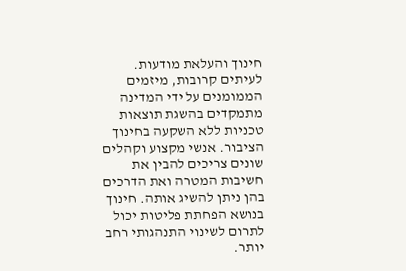חינוך והעלאת מודעות. לעיתים קרובות, מיזמים הממומנים על ידי המדינה מתמקדים בהשגת תוצאות טכניות ללא השקעה בחינוך הציבור. אנשי מקצוע וקהלים שונים צריכים להבין את חשיבות המטרה ואת הדרכים בהן ניתן להשיג אותה. חינוך בנושא הפחתת פליטות יכול לתרום לשינוי התנהגותי רחב יותר.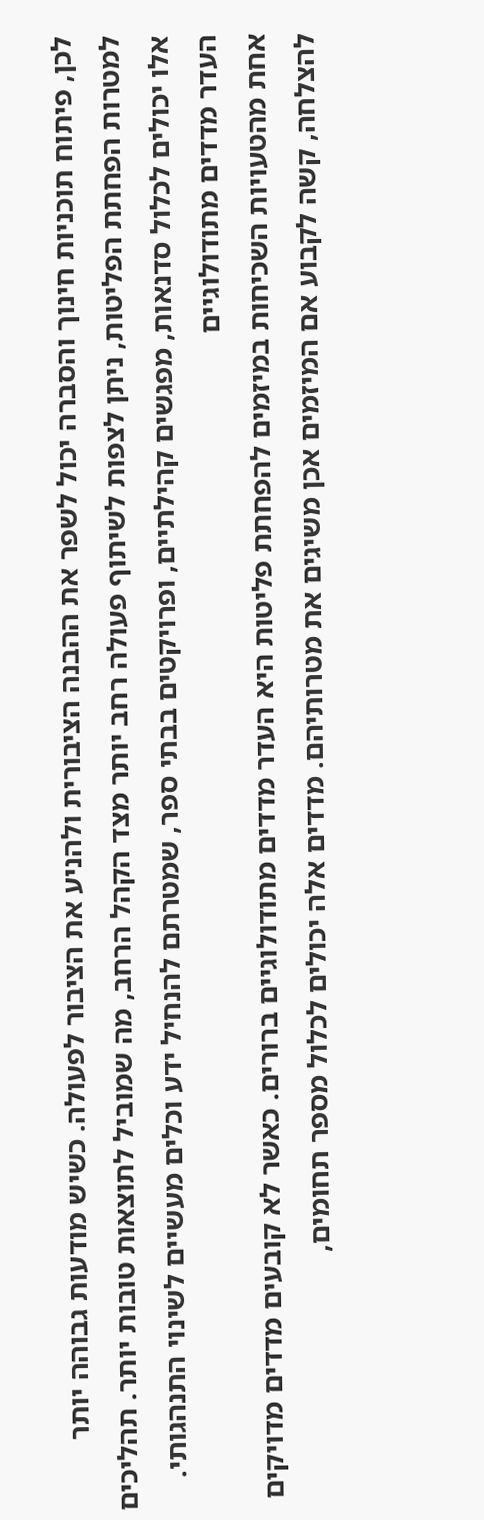לכן, פיתוח תוכניות חינוך והסברה יכול לשפר את ההבנה הציבורית ולהניע את הציבור לפעולה. כשיש מודעות גבוהה יותר למטרות הפחתת הפליטות, ניתן לצפות לשיתוף פעולה רחב יותר מצד הקהל הרחב, מה שמוביל לתוצאות טובות יותר. תהליכים אלו יכולים לכלול סדנאות, מפגשים קהילתיים, ופרויקטים בבתי ספר, שמטרתם להנחיל ידע וכלים מעשיים לשינוי התנהגותי.
העדר מדדים מתודולוגיים
אחת מהטעויות השכיחות במיזמים להפחתת פליטות היא העדר מדדים מתודולוגיים ברורים. כאשר לא קובעים מדדים מדויקים להצלחה, קשה לקבוע אם המיזמים אכן משיגים את מטרותיהם. מדדים אלה יכולים לכלול מספר תחומים,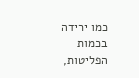כמו ירידה בכמות הפליטות,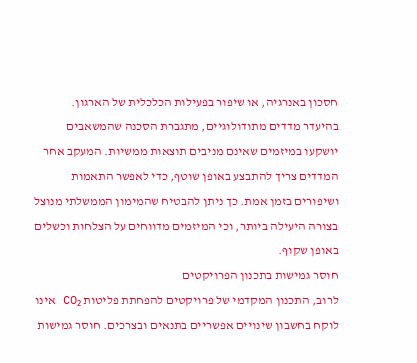חסכון באנרגיה, או שיפור בפעילות הכלכלית של הארגון.
בהיעדר מדדים מתודולוגיים, מתגברת הסכנה שהמשאבים יושקעו במיזמים שאינם מניבים תוצאות ממשיות. המעקב אחר המדדים צריך להתבצע באופן שוטף, כדי לאפשר התאמות ושיפורים בזמן אמת. כך ניתן להבטיח שהמימון הממשלתי מנוצל בצורה היעילה ביותר, וכי המיזמים מדווחים על הצלחות וכשלים באופן שקוף.
חוסר גמישות בתכנון הפרויקטים
לרוב, התכנון המקדמי של פרויקטים להפחתת פליטות CO₂ אינו לוקח בחשבון שינויים אפשריים בתנאים ובצרכים. חוסר גמישות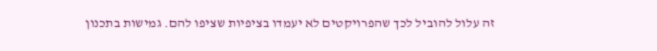זה עלול להוביל לכך שהפרויקטים לא יעמדו בציפיות שציפו להם. גמישות בתכנון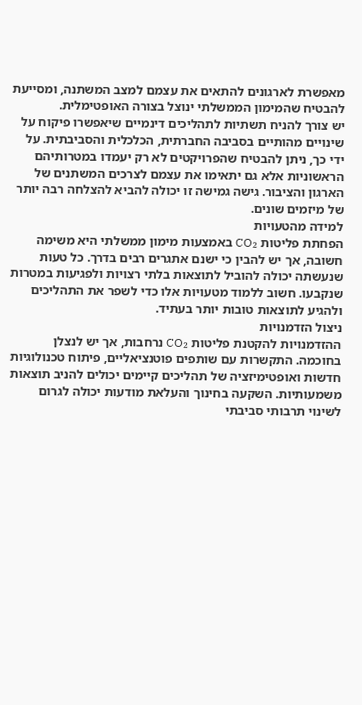מאפשרת לארגונים להתאים את עצמם למצב המשתנה, ומסייעת להבטיח שהמימון הממשלתי ינוצל בצורה האופטימלית.
יש צורך להניח תשתיות לתהליכים דינמיים שיאפשרו פיקוח על שינויים מהותיים בסביבה החברתית, הכלכלית והסביבתית. על ידי כך, ניתן להבטיח שהפרויקטים לא רק יעמדו במטרותיהם הראשוניות אלא גם יתאימו את עצמם לצרכים המשתנים של הארגון והציבור. גישה גמישה זו יכולה להביא להצלחה רבה יותר של מיזמים שונים.
למידה מהטעויות
הפחתת פליטות CO₂ באמצעות מימון ממשלתי היא משימה חשובה, אך יש להבין כי ישנם אתגרים רבים בדרך. כל טעות שנעשתה יכולה להוביל לתוצאות בלתי רצויות ולפגיעות במטרות שנקבעו. חשוב ללמוד מטעויות אלו כדי לשפר את התהליכים ולהגיע לתוצאות טובות יותר בעתיד.
ניצול הזדמנויות
ההזדמנויות להקטנת פליטות CO₂ נרחבות, אך יש לנצלן בחוכמה. התקשרות עם שותפים פוטנציאליים, פיתוח טכנולוגיות חדשות ואופטימיזציה של תהליכים קיימים יכולים להניב תוצאות משמעותיות. השקעה בחינוך והעלאת מודעות יכולה לגרום לשינוי תרבותי סביבתי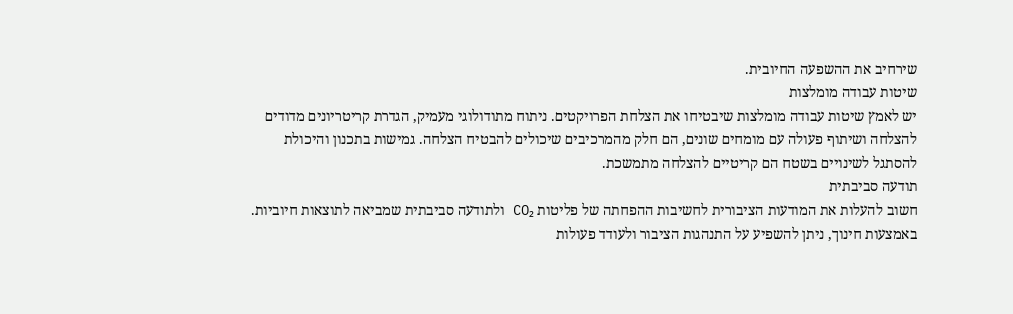שירחיב את ההשפעה החיובית.
שיטות עבודה מומלצות
יש לאמץ שיטות עבודה מומלצות שיבטיחו את הצלחת הפרויקטים. ניתוח מתודולוגי מעמיק, הגדרת קריטריונים מדודים להצלחה ושיתוף פעולה עם מומחים שונים, הם חלק מהמרכיבים שיכולים להבטיח הצלחה. גמישות בתכנון והיכולת להסתגל לשינויים בשטח הם קריטיים להצלחה מתמשכת.
תודעה סביבתית
חשוב להעלות את המודעות הציבורית לחשיבות ההפחתה של פליטות CO₂ ולתודעה סביבתית שמביאה לתוצאות חיוביות. באמצעות חינוך, ניתן להשפיע על התנהגות הציבור ולעודד פעולות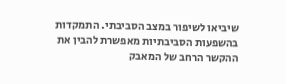שיביאו לשיפור במצב הסביבתי. התמקדות בהשפעות הסביבתיות מאפשרת להבין את ההקשר הרחב של המאבק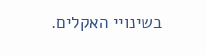בשינויי האקלים.